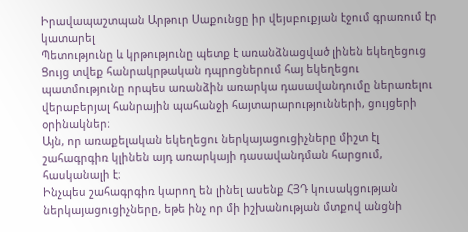Իրավապաշտպան Արթուր Սաքունցը իր վեյսբուքյան էջում գրառում էր կատարել
Պետությունը և կրթությունը պետք է առանձնացված լինեն եկեղեցուց
Ցույց տվեք հանրակրթական դպրոցներում հայ եկեղեցու պատմությունը որպես առանձին առարկա դասավանդումը ներառելու վերաբերյալ հանրային պահանջի հայտարարությունների, ցույցերի օրինակներ։
Այն, որ առաքելական եկեղեցու ներկայացուցիչները միշտ էլ շահագրգիռ կլինեն այդ առարկայի դասավանդման հարցում, հասկանալի է։
Ինչպես շահագրգիռ կարող են լինել ասենք ՀՅԴ կուսակցության ներկայացուցիչները, եթե ինչ որ մի իշխանության մտքով անցնի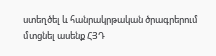ստեղծել և հանրակրթական ծրագրերում մտցնել ասենք ՀՅԴ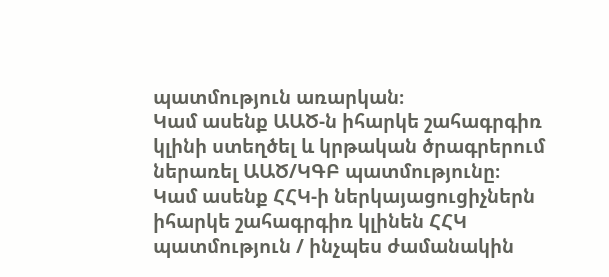պատմություն առարկան։
Կամ ասենք ԱԱԾ-ն իհարկե շահագրգիռ կլինի ստեղծել և կրթական ծրագրերում ներառել ԱԱԾ/ԿԳԲ պատմությունը։
Կամ ասենք ՀՀԿ-ի ներկայացուցիչներն իհարկե շահագրգիռ կլինեն ՀՀԿ պատմություն / ինչպես ժամանակին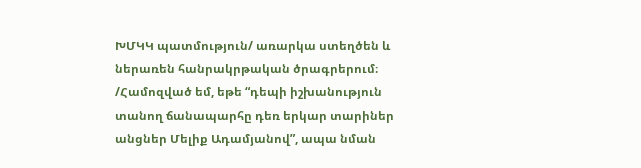ԽՄԿԿ պատմություն/ առարկա ստեղծեն և ներառեն հանրակրթական ծրագրերում։ /Համոզված եմ, եթե “դեպի իշխանություն տանող ճանապարհը դեռ երկար տարիներ անցներ Մելիք Ադամյանով”, ապա նման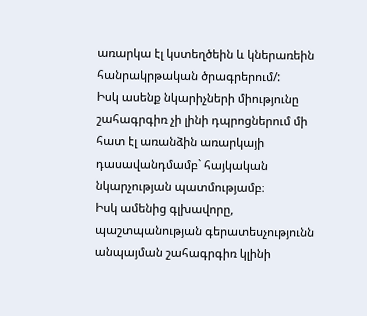առարկա էլ կստեղծեին և կներառեին հանրակրթական ծրագրերում/:
Իսկ ասենք նկարիչների միությունը շահագրգիռ չի լինի դպրոցներում մի հատ էլ առանձին առարկայի դասավանդմամբ` հայկական նկարչության պատմությամբ։
Իսկ ամենից գլխավորը, պաշտպանության գերատեսչությունն անպայման շահագրգիռ կլինի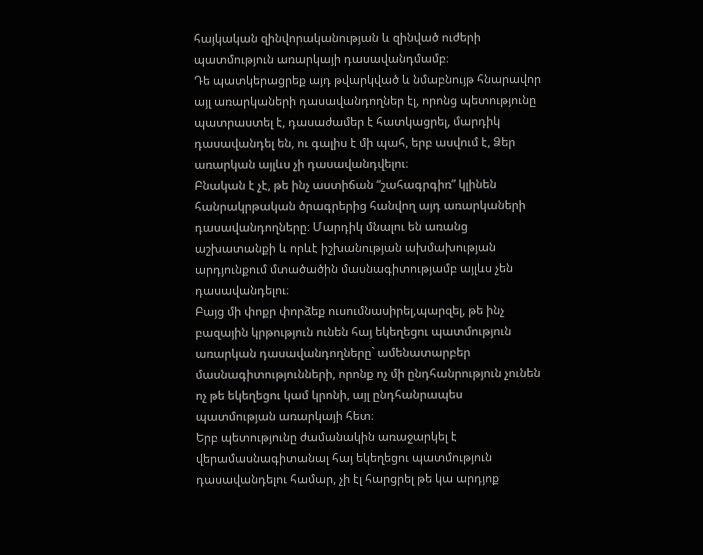հայկական զինվորականության և զինված ուժերի պատմություն առարկայի դասավանդմամբ։
Դե պատկերացրեք այդ թվարկված և նմաբնույթ հնարավոր այլ առարկաների դասավանդողներ էլ, որոնց պետությունը պատրաստել է, դասաժամեր է հատկացրել, մարդիկ դասավանդել են, ու գալիս է մի պահ, երբ ասվում է, Ձեր առարկան այլևս չի դասավանդվելու։
Բնական է չէ, թե ինչ աստիճան “շահագրգիռ” կլինեն հանրակրթական ծրագրերից հանվող այդ առարկաների դասավանդողները։ Մարդիկ մնալու են առանց աշխատանքի և որևէ իշխանության ախմախության արդյունքում մտածածին մասնագիտությամբ այլևս չեն դասավանդելու։
Բայց մի փոքր փորձեք ուսումնասիրել,պարզել, թե ինչ բազային կրթություն ունեն հայ եկեղեցու պատմություն առարկան դասավանդողները` ամենատարբեր մասնագիտությունների, որոնք ոչ մի ընդհանրություն չունեն ոչ թե եկեղեցու կամ կրոնի, այլ ընդհանրապես պատմության առարկայի հետ։
Երբ պետությունը ժամանակին առաջարկել է վերամասնագիտանալ հայ եկեղեցու պատմություն դասավանդելու համար, չի էլ հարցրել թե կա արդյոք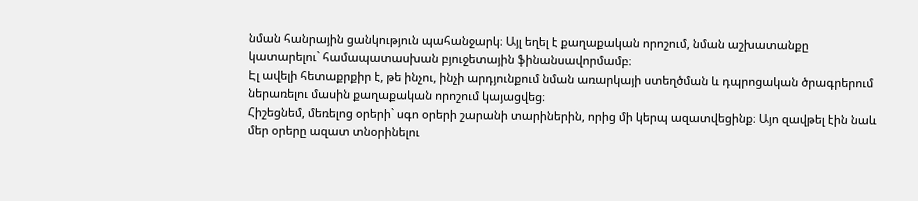նման հանրային ցանկություն պահանջարկ։ Այլ եղել է քաղաքական որոշում, նման աշխատանքը կատարելու` համապատասխան բյուջետային ֆինանսավորմամբ։
Էլ ավելի հետաքրքիր է, թե ինչու, ինչի արդյունքում նման առարկայի ստեղծման և դպրոցական ծրագրերում ներառելու մասին քաղաքական որոշում կայացվեց։
Հիշեցնեմ, մեռելոց օրերի` սգո օրերի շարանի տարիներին, որից մի կերպ ազատվեցինք։ Այո զավթել էին նաև մեր օրերը ազատ տնօրինելու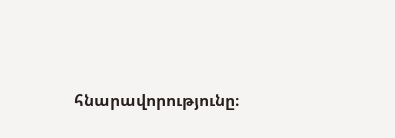հնարավորությունը։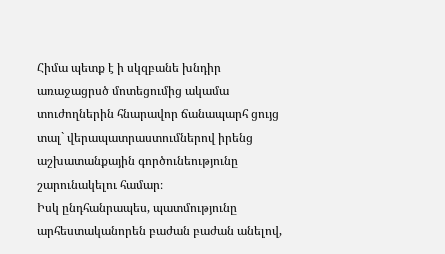Հիմա պետք է ի սկզբանե խնդիր առաջացրսծ մոտեցումից ակամա տուժողներին հնարավոր ճանապարհ ցույց տալ` վերապատրաստումներով իրենց աշխատանքային գործունեությունը շարունակելու համար։
Իսկ ընդհանրապես, պատմությունը արհեստականորեն բաժան բաժան անելով,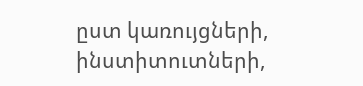ըստ կառույցների, ինստիտուտների,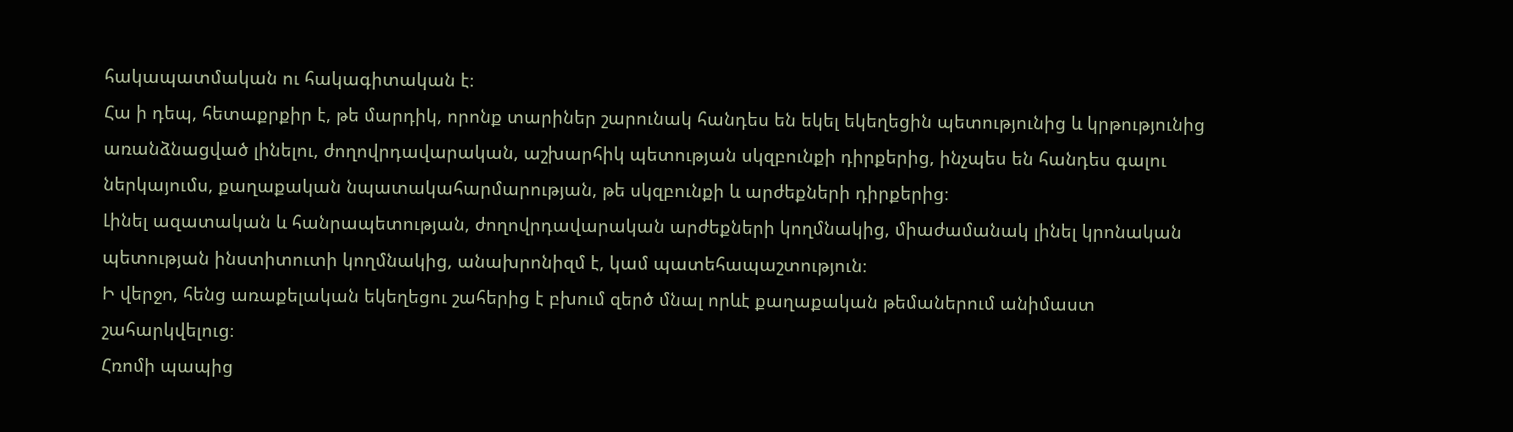հակապատմական ու հակագիտական է։
Հա ի դեպ, հետաքրքիր է, թե մարդիկ, որոնք տարիներ շարունակ հանդես են եկել եկեղեցին պետությունից և կրթությունից առանձնացված լինելու, ժողովրդավարական, աշխարհիկ պետության սկզբունքի դիրքերից, ինչպես են հանդես գալու ներկայումս, քաղաքական նպատակահարմարության, թե սկզբունքի և արժեքների դիրքերից։
Լինել ազատական և հանրապետության, ժողովրդավարական արժեքների կողմնակից, միաժամանակ լինել կրոնական պետության ինստիտուտի կողմնակից, անախրոնիզմ է, կամ պատեհապաշտություն։
Ի վերջո, հենց առաքելական եկեղեցու շահերից է բխում զերծ մնալ որևէ քաղաքական թեմաներում անիմաստ շահարկվելուց։
Հռոմի պապից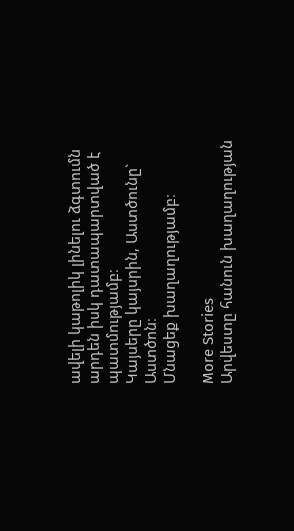ավելի կաթոլիկ լինելու ձգտումն արդեն իսկ դատապարտված է պատմությամբ։
Կայսերը կայսրին, Աստծունը` Աստծոն։
Մնացեք խաղաղությամբ։

More Stories
Արվեստը հանուն խաղաղության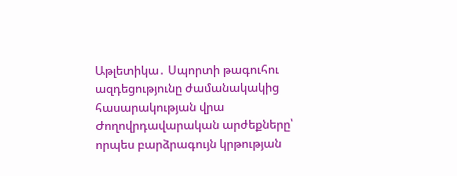Աթլետիկա․ Սպորտի թագուհու ազդեցությունը ժամանակակից հասարակության վրա
Ժողովրդավարական արժեքները՝ որպես բարձրագույն կրթության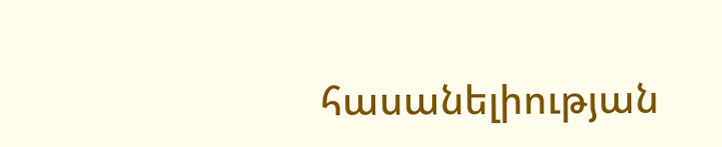հասանելիության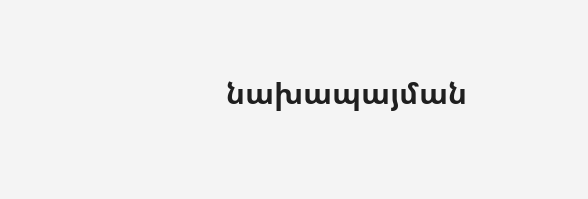նախապայման